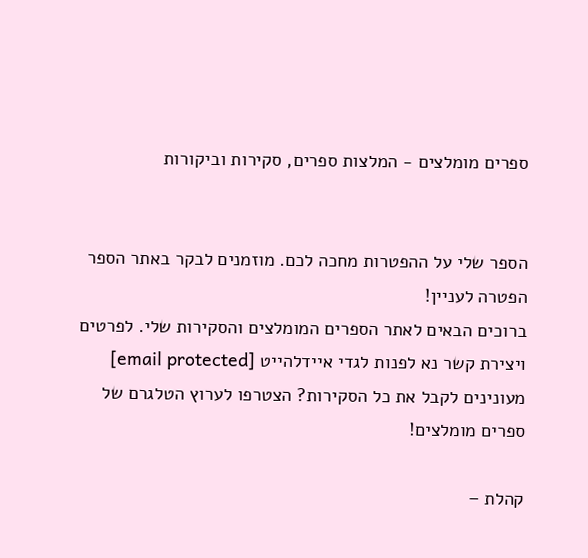ספרים מומלצים - המלצות ספרים, סקירות וביקורות


הספר שלי על ההפטרות מחכה לכם. מוזמנים לבקר באתר הספר הפטרה לעניין!
ברוכים הבאים לאתר הספרים המומלצים והסקירות שלי. לפרטים ויצירת קשר נא לפנות לגדי איידלהייט [email protected]
מעונינים לקבל את כל הסקירות? הצטרפו לערוץ הטלגרם של ספרים מומלצים!

קהלת –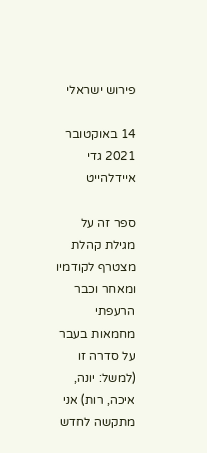פירוש ישראלי

14 באוקטובר 2021 גדי איידלהייט

ספר זה על מגילת קהלת מצטרף לקודמיו ומאחר וכבר הרעפתי מחמאות בעבר על סדרה זו (למשל: יונה, איכה, רות) אני מתקשה לחדש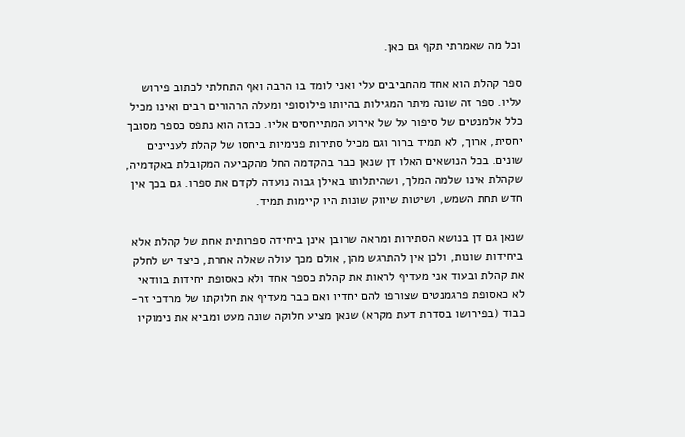וכל מה שאמרתי תקף גם כאן.

ספר קהלת הוא אחד מהחביבים עלי ואני לומד בו הרבה ואף התחלתי לכתוב פירוש עליו. ספר זה שונה מיתר המגילות בהיותו פילוסופי ומעלה הרהורים רבים ואינו מכיל כלל אלמנטים של סיפור על של אירוע המתייחסים אליו. ככזה הוא נתפס כספר מסובך יחסית, ארוך, לא תמיד ברור וגם מכיל סתירות פנימיות ביחסו של קהלת לעניינים שונים. בכל הנושאים האלו דן שנאן כבר בהקדמה החל מהקביעה המקובלת באקדמיה, שקהלת אינו שלמה המלך, ושהיתלותו באילן גבוה נועדה לקדם את ספרו. גם בכך אין חדש תחת השמש, ושיטות שיווק שונות היו קיימות תמיד.

שנאן גם דן בנושא הסתירות ומראה שרובן אינן ביחידה ספרותית אחת של קהלת אלא ביחידות שונות, ולכן אין להתרגש מהן, אולם מכך עולה שאלה אחרת, כיצד יש לחלק את קהלת ובעוד אני מעדיף לראות את קהלת כספר אחד ולא כאסופת יחידות בוודאי לא כאסופת פרגמנטים שצורפו להם יחדיו ואם כבר מעדיף את חלוקתו של מרדכי זר-כבוד (בפירושו בסדרת דעת מקרא) שנאן מציע חלוקה שונה מעט ומביא את נימוקיו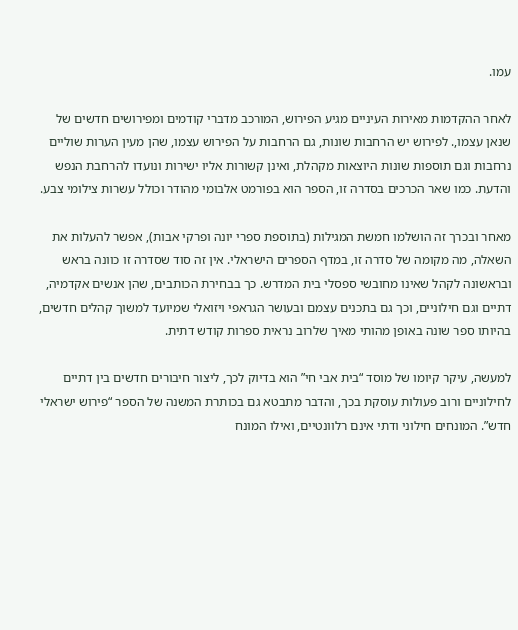עמו.

לאחר ההקדמות מאירות העיניים מגיע הפירוש, המורכב מדברי קודמים ומפירושים חדשים של שנאן עצמו,. לפירוש יש הרחבות שונות, גם הרחבות על הפירוש עצמו, שהן מעין הערות שוליים נרחבות וגם תוספות שונות היוצאות מקהלת, ואינן קשורות אליו ישירות ונועדו להרחבת הנפש והדעת. כמו שאר הכרכים בסדרה זו, הספר הוא בפורמט אלבומי מהודר וכולל עשרות צילומי צבע.

מאחר ובכרך זה הושלמו חמשת המגילות (בתוספת ספרי יונה ופרקי אבות), אפשר להעלות את השאלה, מה מקומה של סדרה זו, במדף הספרים הישראלי. אין זה סוד שסדרה זו כוונה בראש ובראשונה לקהל שאינו מחובשי ספסלי בית המדרש. כך בבחירת הכותבים, שהן אנשים אקדמיה, דתיים וגם חילוניים, וכך גם בתכנים עצמם ובעושר הגראפי ויזואלי שמיועד למשוך קהלים חדשים, בהיותו ספר שונה באופן מהותי מאיך שלרוב נראית ספרות קודש דתית.

למעשה, עיקר קיומו של מוסד “בית אבי חי” הוא בדיוק לכך, ליצור חיבורים חדשים בין דתיים לחילוניים ורוב פעולות עוסקת בכך, והדבר מתבטא גם בכותרת המשנה של הספר “פירוש ישראלי חדש”. המונחים חילוני ודתי אינם רלוונטיים, ואילו המונח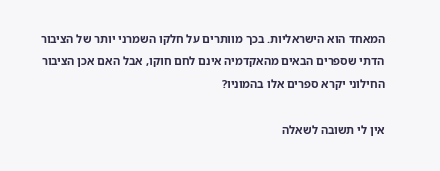המאחד הוא הישראליות. בכך מוותרים על חלקו השמרני יותר של הציבור הדתי שספרים הבאים מהאקדמיה אינם לחם חוקו, אבל האם אכן הציבור החילוני יקרא ספרים אלו בהמוניו?

אין לי תשובה לשאלה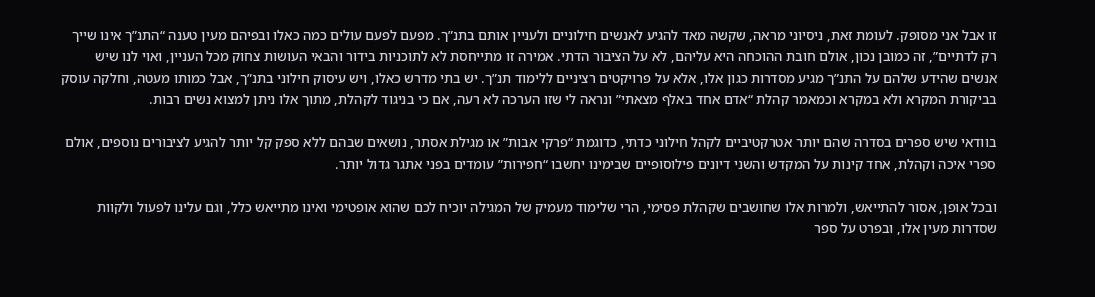זו אבל אני מסופק. לעומת זאת, ניסיוני מראה, שקשה מאד להגיע לאנשים חילוניים ולעניין אותם בתנ”ך. מפעם לפעם עולים כמה כאלו ובפיהם מעין טענה “התנ”ך אינו שייך רק לדתיים”, זה כמובן נכון, אולם חובת ההוכחה היא עליהם, לא על הציבור הדתי. אמירה זו מתייחסת לא לתוכניות בידור והבאי העושות צחוק מכל העניין, ואוי לנו שיש אנשים שהידע שלהם על התנ”ך מגיע מסדרות כגון אלו, אלא על פרויקטים רציניים ללימוד תנ”ך. יש בתי מדרש כאלו, ויש עיסוק חילוני בתנ”ך, אבל כמותו מעטה, וחלקה עוסק בביקורת המקרא ולא במקרא וכמאמר קהלת “אדם אחד באלף מצאתי” ונראה לי שזו הערכה לא רעה, אם כי בניגוד לקהלת, מתוך אלו ניתן למצוא נשים רבות.

בוודאי שיש ספרים בסדרה שהם יותר אטרקטיביים לקהל חילוני כדתי, כדוגמת “פרקי אבות” או מגילת אסתר, נושאים שבהם ללא ספק קל יותר להגיע לציבורים נוספים, אולם ספרי איכה וקהלת, אחד קינות על המקדש והשני דיונים פילוסופיים שבימינו יחשבו “חפירות” עומדים בפני אתגר גדול יותר.

ובכל אופן, אסור להתייאש, ולמרות אלו שחושבים שקהלת פסימי, הרי שלימוד מעמיק של המגילה יוכיח לכם שהוא אופטימי ואינו מתייאש כלל, וגם עלינו לפעול ולקוות שסדרות מעין אלו, ובפרט על ספר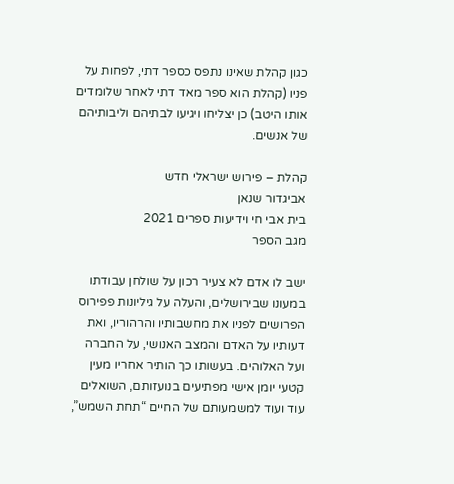כגון קהלת שאינו נתפס כספר דתי, לפחות על פניו (קהלת הוא ספר מאד דתי לאחר שלומדים אותו היטב) כן יצליחו ויגיעו לבתיהם וליבותיהם של אנשים.

קהלת – פירוש ישראלי חדש
אביגדור שנאן
בית אבי חי וידיעות ספרים 2021
מגב הספר

ישב לו אדם לא צעיר רכון על שולחן עבודתו במעונו שבירושלים, והעלה על גיליונות פפירוס הפרושים לפניו את מחשבותיו והרהוריו, ואת דעותיו על האדם והמצב האנושי, על החברה ועל האלוהים. בעשותו כך הותיר אחריו מעין קטעי יומן אישי מפתיעים בנועזותם, השואלים עוד ועוד למשמעותם של החיים “תחת השמש”,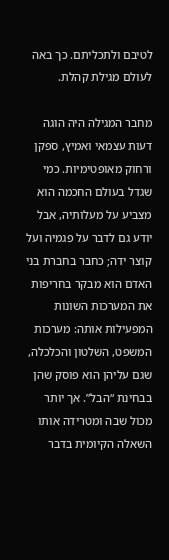לטיבם ולתכליתם. כך באה לעולם מגילת קהלת.

מחבר המגילה היה הוגה דעות עצמאי ואמיץ, ספקן ורחוק מאופטימיות. כמי שגדל בעולם החכמה הוא מצביע על מעלותיה, אבל יודע גם לדבר על פגמיה ועל קוצר ידה; כחבר בחברת בני האדם הוא מבקר בחריפות את המערכות השונות המפעילות אותה: מערכות המשפט, השלטון והכלכלה, שגם עליהן הוא פוסק שהן בבחינת “הבל”. אך יותר מכול שבה ומטרידה אותו השאלה הקיומית בדבר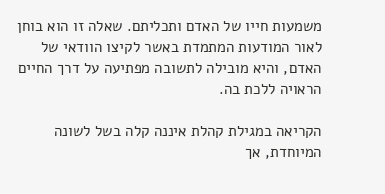משמעות חייו של האדם ותכליתם. שאלה זו הוא בוחן לאור המודעות המתמדת באשר לקיצו הוודאי של האדם, והיא מובילה לתשובה מפתיעה על דרך החיים הראויה ללכת בה.

הקריאה במגילת קהלת איננה קלה בשל לשונה המיוחדת, אך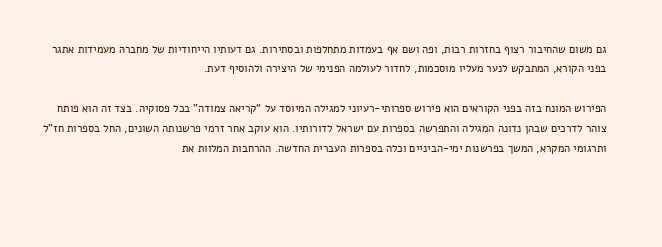גם משום שהחיבור רצוף בחזרות רבות, ופה ושם אף בעמדות מתחלפות ובסתירות. גם דעותיו הייחודיות של מחברהּ מעמידות אתגר בפני הקורא, המתבקש לנער מעליו מוסכמות, לחדור לעולמה הפנימי של היצירה ולהוסיף דעת.

הפירוש המונח בזה בפני הקוראים הוא פירוש ספרותי-רעיוני למגילה המיוסד על “קריאה צמודה” בכל פסוקיה. בצד זה הוא פותח צוהר לדרכים שבהן נדונה המגילה והתפרשה בספרות עם ישראל לדורותיו. הוא עוקב אחר זרמי פרשנותה השונים, החל בספרות חז”ל ותרגומי המקרא, המשך בפרשנות ימי-הביניים וכלה בספרות העברית החדשה. ההרחבות המלוות את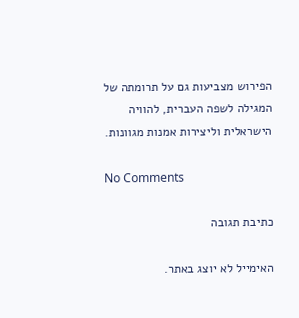הפירוש מצביעות גם על תרומתה של המגילה לשפה העברית, להוויה הישראלית וליצירות אמנות מגוונות.

No Comments

כתיבת תגובה

האימייל לא יוצג באתר.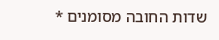שדות החובה מסומנים *